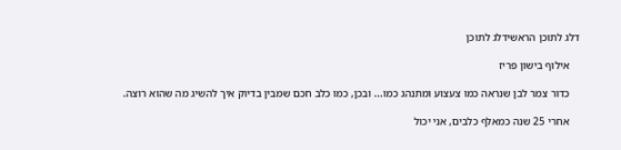דלג לתוכן הראשידלג לתוכן

    אילוף בישון פריז

    כדור צמר לבן שנראה כמו צעצוע ומתנהג כמו... ובכן, כמו כלב חכם שמבין בדיוק איך להשיג מה שהוא רוצה.

    אחרי 25 שנה כמאלף כלבים, אני יכול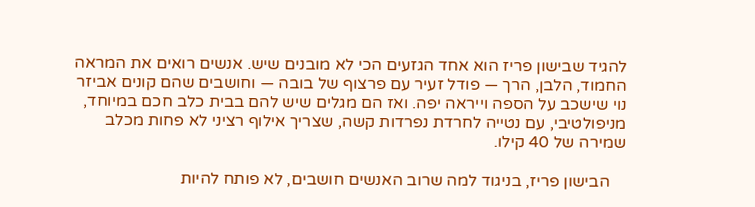להגיד שבישון פריז הוא אחד הגזעים הכי לא מובנים שיש. אנשים רואים את המראה החמוד, הלבן, הרך — פודל זעיר עם פרצוף של בובה — וחושבים שהם קונים אביזר נוי שישכב על הספה וייראה יפה. ואז הם מגלים שיש להם בבית כלב חכם במיוחד, מניפולטיבי, עם נטייה לחרדת נפרדות קשה, שצריך אילוף רציני לא פחות מכלב שמירה של 40 קילו.

    הבישון פריז, בניגוד למה שרוב האנשים חושבים, לא פותח להיות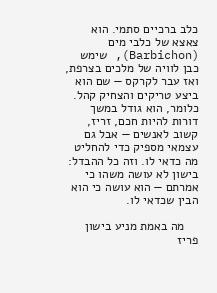כלב ברכיים סתמי. הוא צאצא של כלבי מים (Barbichon), שימש כבן לוויה של מלכים בצרפת, ואז עבר לקרקס — שם הוא ביצע טריקים והצחיק קהל. כלומר, הוא גודל במשך דורות להיות חכם, זריז, קשוב לאנשים — אבל גם עצמאי מספיק כדי להחליט מה כדאי לו. וזה כל ההבדל: בישון לא עושה משהו כי אמרתם — הוא עושה כי הוא הבין שכדאי לו.

    מה באמת מניע בישון פריז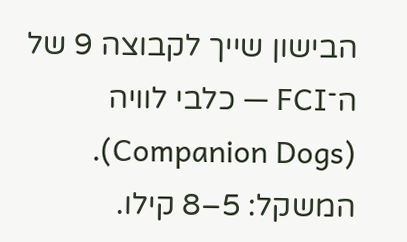הבישון שייך לקבוצה 9 של ה־FCI — כלבי לוויה (Companion Dogs). המשקל: 5–8 קילו.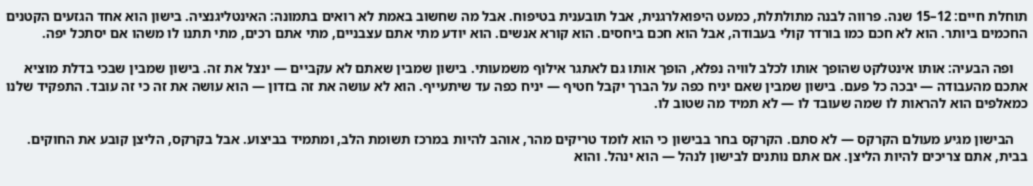תוחלת חיים: 12–15 שנה. פרווה לבנה מתולתלת, כמעט היפואלרגנית, אבל תובענית בטיפוח. אבל מה שחשוב באמת לא רואים בתמונה: האינטליגנציה. בישון הוא אחד הגזעים הקטנים החכמים ביותר. הוא לא חכם כמו בורדר קולי בעבודה, אבל הוא חכם ביחסים. הוא קורא אנשים. הוא יודע מתי אתם עצבניים, מתי אתם רכים, מתי תתנו לו משהו אם יסתכל יפה.

    ופה הבעיה: אותו אינטלקט שהופך אותו לכלב לוויה נפלא, הופך אותו גם לאתגר אילוף משמעותי. בישון שמבין שאתם לא עקביים — ינצל את זה. בישון שמבין שבכי בדלת מוציא אתכם מהעבודה — יבכה כל פעם. בישון שמבין שאם יניח כפה על הברך יקבל חטיף — יניח כפה עד שיתעייף. הוא לא עושה את זה בזדון — הוא עושה את זה כי זה עובד. התפקיד שלנו כמאלפים הוא להראות לו שמה שעובד לו — לא תמיד מה שטוב לו.

    הבישון מגיע מעולם הקרקס — לא סתם. הקרקס בחר בבישון כי הוא לומד טריקים מהר, אוהב להיות במרכז תשומת הלב, ומתמיד בביצוע. אבל בקרקס, הליצן קובע את החוקים. בבית, אתם צריכים להיות הליצן. אם אתם נותנים לבישון לנהל — הוא ינהל. והוא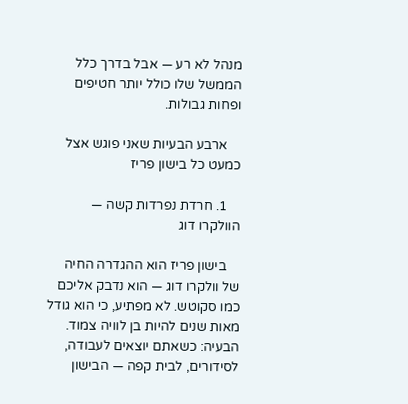מנהל לא רע — אבל בדרך כלל הממשל שלו כולל יותר חטיפים ופחות גבולות.

    ארבע הבעיות שאני פוגש אצל כמעט כל בישון פריז

    1. חרדת נפרדות קשה — הוולקרו דוג

    בישון פריז הוא ההגדרה החיה של וולקרו דוג — הוא נדבק אליכם כמו סקוטש. לא מפתיע, כי הוא גודל מאות שנים להיות בן לוויה צמוד. הבעיה: כשאתם יוצאים לעבודה, לסידורים, לבית קפה — הבישון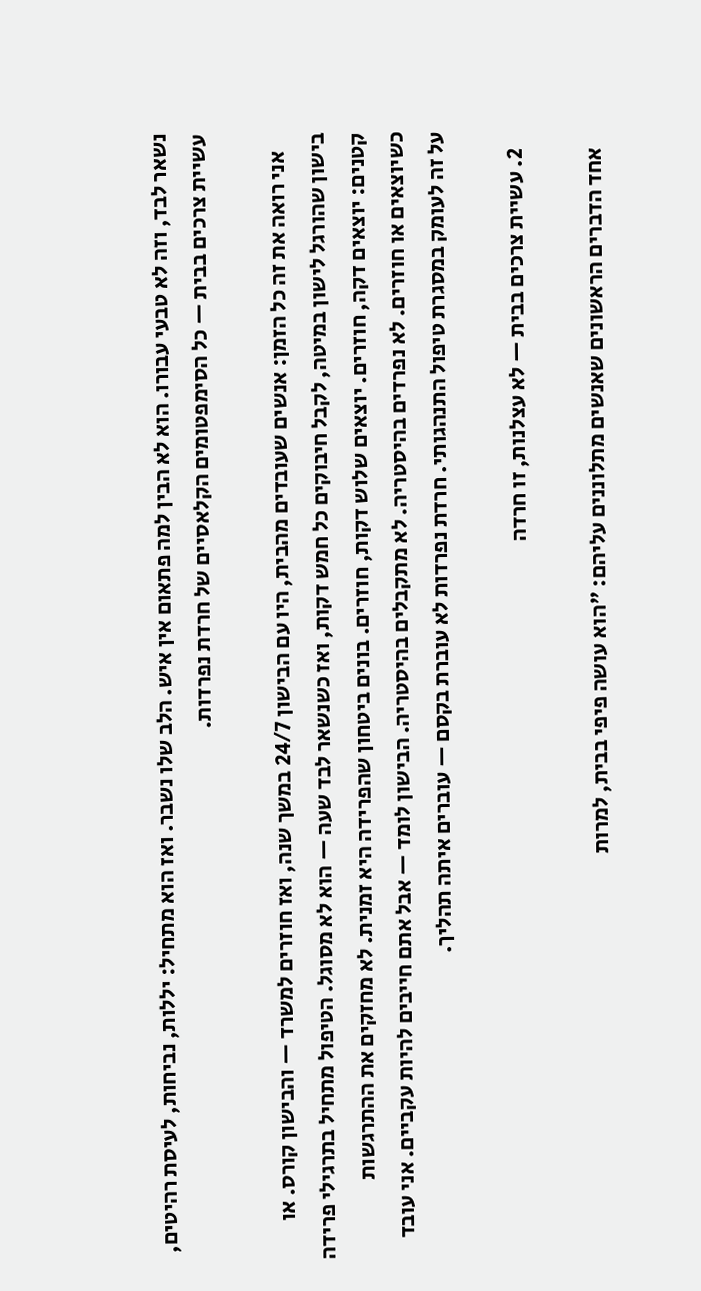נשאר לבד, וזה לא טבעי עבורו. הוא לא הבין למה פתאום אין איש. הלב שלו נשבר. ואז הוא מתחיל: יללות, נביחות, לעיסת רהיטים, עשיית צרכים בבית — כל הסימפטומים הקלאסיים של חרדת נפרדות.

    אני רואה את זה כל הזמן: אנשים שעובדים מהבית, היו עם הבישון 24/7 במשך שנה, ואז חוזרים למשרד — והבישון קורס. או בישון שהורגל לישון במיטה, לקבל חיבוקים כל חמש דקות, ואז כשנשאר לבד שעה — הוא לא מסוגל. הטיפול מתחיל בתרגילי פרידה קטנים: יוצאים דקה, חוזרים. יוצאים שלוש דקות, חוזרים. בונים ביטחון שהפרידה היא זמנית. לא מחזקים את ההתרגשות כשיוצאים או חוזרים. לא נפרדים בהיסטריה. לא מתקבלים בהיסטריה. הבישון לומד — אבל אתם חייבים להיות עקביים. אני עובד על זה לעומק במסגרת טיפול התנהגותי. חרדת נפרדות לא עוברת בקסם — עוברים איתה תהליך.

    2. עשיית צרכים בבית — לא עצלנות, זו חרדה

    אחד הדברים הראשונים שאנשים מתלוננים עליהם: "הוא עושה פיפי בבית, למרות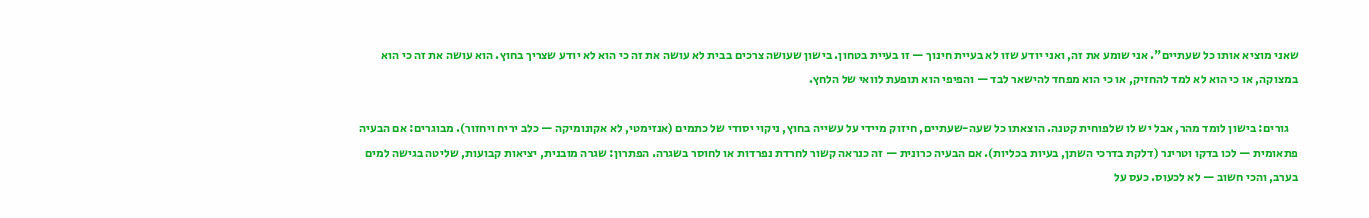שאני מוציא אותו כל שעתיים". אני שומע את זה, ואני יודע שזו לא בעיית חינוך — זו בעיית בטחון. בישון שעושה צרכים בבית לא עושה את זה כי הוא לא יודע שצריך בחוץ. הוא עושה את זה כי הוא במצוקה, או כי הוא לא למד להחזיק, או כי הוא מפחד להישאר לבד — והפיפי הוא תופעת לוואי של הלחץ.

    גורים: בישון לומד מהר, אבל יש לו שלפוחית קטנה. הוצאתו כל שעה-שעתיים, חיזוק מיידי על עשייה בחוץ, ניקוי יסודי של כתמים (אנזימטי, לא אקונומיקה — כלב יריח ויחזור). מבוגרים: אם הבעיה פתאומית — לכו בדקו וטרינר (דלקת בדרכי השתן, בעיות בכליות). אם הבעיה כרונית — זה כנראה קשור לחרדת נפרדות או לחוסר בשגרה. הפתרון: שגרה מובנית, יציאות קבועות, שליטה בגישה למים בערב, והכי חשוב — לא לכעוס. כעס על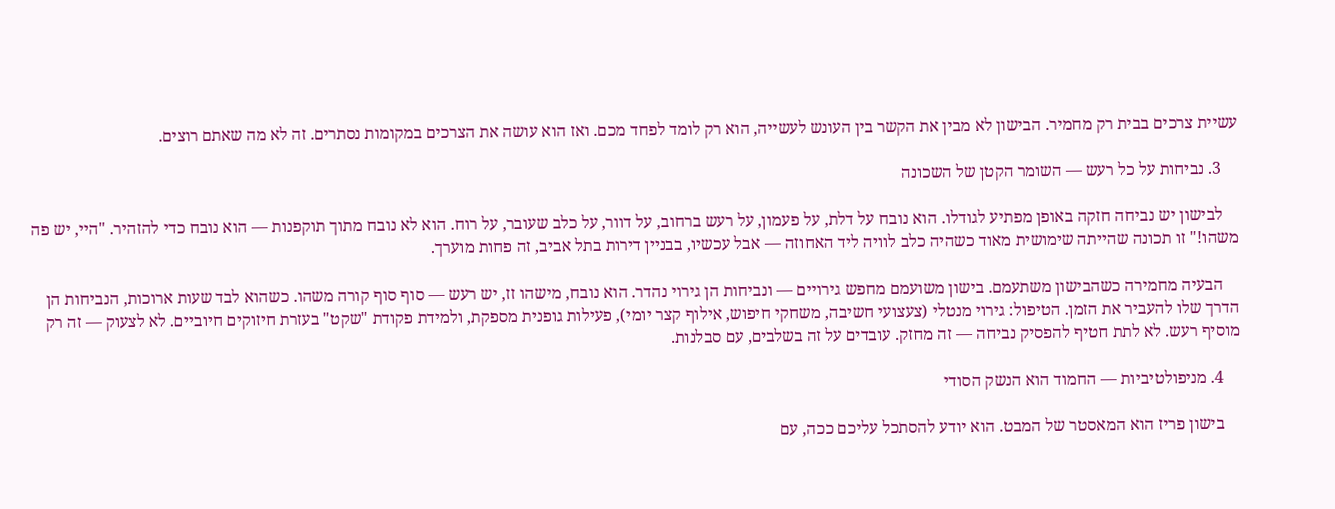עשיית צרכים בבית רק מחמיר. הבישון לא מבין את הקשר בין העונש לעשייה, הוא רק לומד לפחד מכם. ואז הוא עושה את הצרכים במקומות נסתרים. זה לא מה שאתם רוצים.

    3. נביחות על כל רעש — השומר הקטן של השכונה

    לבישון יש נביחה חזקה באופן מפתיע לגודלו. הוא נובח על דלת, על פעמון, על רעש ברחוב, על דוור, על כלב שעובר, על רוח. הוא לא נובח מתוך תוקפנות — הוא נובח כדי להזהיר. "היי, יש פה משהו!" זו תכונה שהייתה שימושית מאוד כשהיה כלב לוויה ליד האחוזה — אבל עכשיו, בבניין דירות בתל אביב, זה פחות מוערך.

    הבעיה מחמירה כשהבישון משתעמם. בישון משועמם מחפש גירויים — ונביחות הן גירוי נהדר. הוא נובח, מישהו זז, יש רעש — סוף סוף קורה משהו. כשהוא לבד שעות ארוכות, הנביחות הן הדרך שלו להעביר את הזמן. הטיפול: גירוי מנטלי (צעצועי חשיבה, משחקי חיפוש, אילוף קצר יומי), פעילות גופנית מספקת, ולמידת פקודת "שקט" בעזרת חיזוקים חיוביים. לא לצעוק — זה רק מוסיף רעש. לא לתת חטיף להפסיק נביחה — זה מחזק. עובדים על זה בשלבים, עם סבלנות.

    4. מניפולטיביות — החמוד הוא הנשק הסודי

    בישון פריז הוא המאסטר של המבט. הוא יודע להסתכל עליכם ככה, עם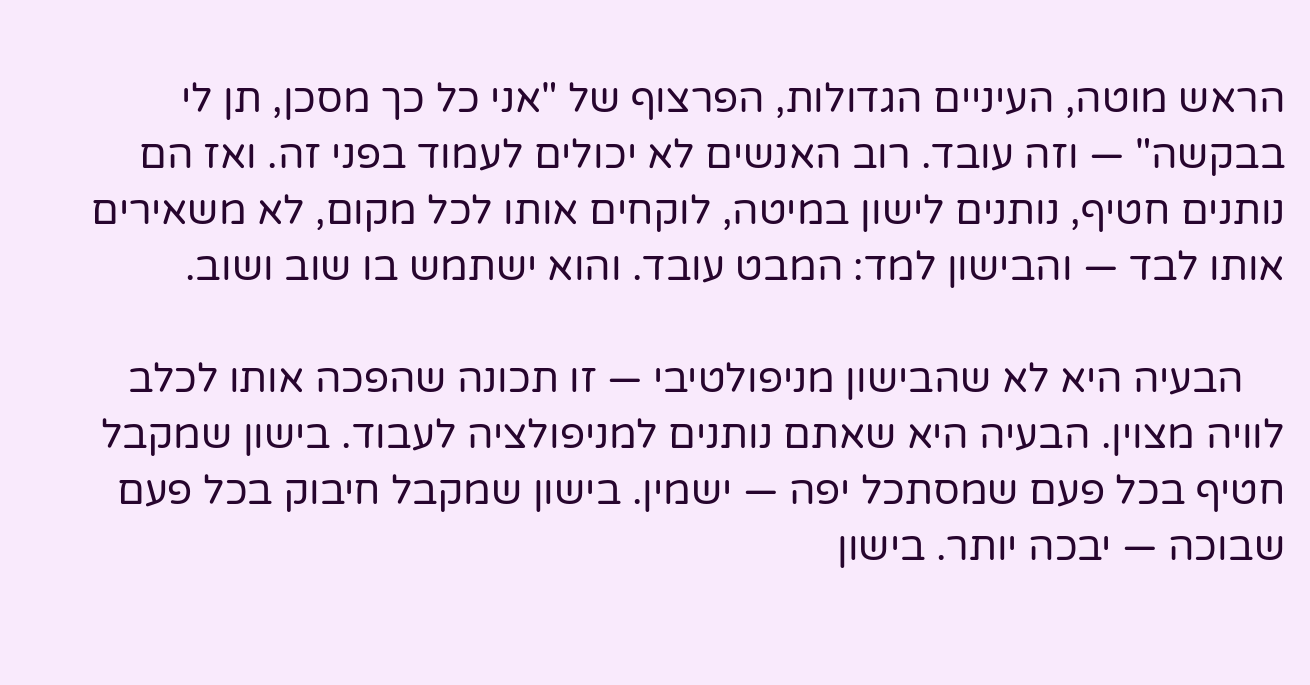הראש מוטה, העיניים הגדולות, הפרצוף של "אני כל כך מסכן, תן לי בבקשה" — וזה עובד. רוב האנשים לא יכולים לעמוד בפני זה. ואז הם נותנים חטיף, נותנים לישון במיטה, לוקחים אותו לכל מקום, לא משאירים אותו לבד — והבישון למד: המבט עובד. והוא ישתמש בו שוב ושוב.

    הבעיה היא לא שהבישון מניפולטיבי — זו תכונה שהפכה אותו לכלב לוויה מצוין. הבעיה היא שאתם נותנים למניפולציה לעבוד. בישון שמקבל חטיף בכל פעם שמסתכל יפה — ישמין. בישון שמקבל חיבוק בכל פעם שבוכה — יבכה יותר. בישון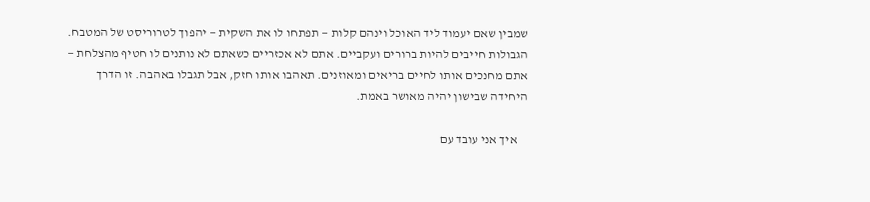שמבין שאם יעמוד ליד האוכל וינהם קלות — תפתחו לו את השקית — יהפוך לטרוריסט של המטבח. הגבולות חייבים להיות ברורים ועקביים. אתם לא אכזריים כשאתם לא נותנים לו חטיף מהצלחת — אתם מחנכים אותו לחיים בריאים ומאוזנים. תאהבו אותו חזק, אבל תגבלו באהבה. זו הדרך היחידה שבישון יהיה מאושר באמת.

    איך אני עובד עם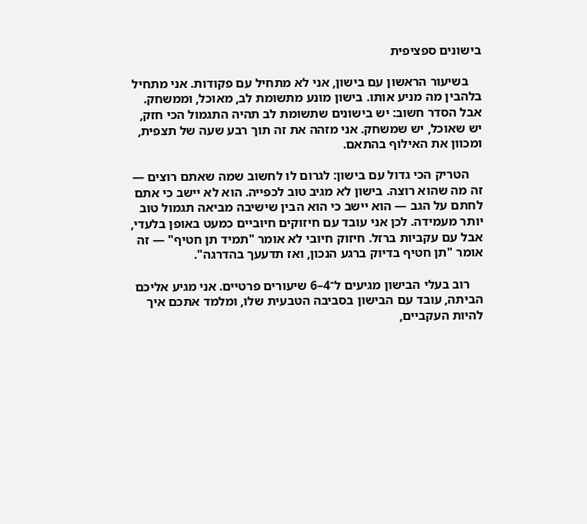בישונים ספציפית

    בשיעור הראשון עם בישון, אני לא מתחיל עם פקודות. אני מתחיל בלהבין מה מניע אותו. בישון מונע מתשומת לב, מאוכל, וממשחק. אבל הסדר חשוב: יש בישונים שתשומת לב תהיה התגמול הכי חזק, יש שאוכל, יש שמשחק. אני מזהה את זה תוך רבע שעה של תצפית, ומכוון את האילוף בהתאם.

    הטריק הכי גדול עם בישון: לגרום לו לחשוב שמה שאתם רוצים — זה מה שהוא רוצה. בישון לא מגיב טוב לכפייה. הוא לא יישב כי אתם לחתם על הגב — הוא יישב כי הוא הבין שישיבה מביאה תגמול טוב יותר מעמידה. לכן אני עובד עם חיזוקים חיוביים כמעט באופן בלעדי, אבל עם עקביות ברזל. חיזוק חיובי לא אומר "תמיד תן חטיף" — זה אומר "תן חטיף בדיוק ברגע הנכון, ואז תדעעך בהדרגה".

    רוב בעלי הבישון מגיעים ל־4–6 שיעורים פרטיים. אני מגיע אליכם הביתה, עובד עם הבישון בסביבה הטבעית שלו, ומלמד אתכם איך להיות העקביים,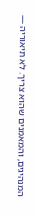המנהיגים, והמאמנים שהוא צריך. לא תיאוריה —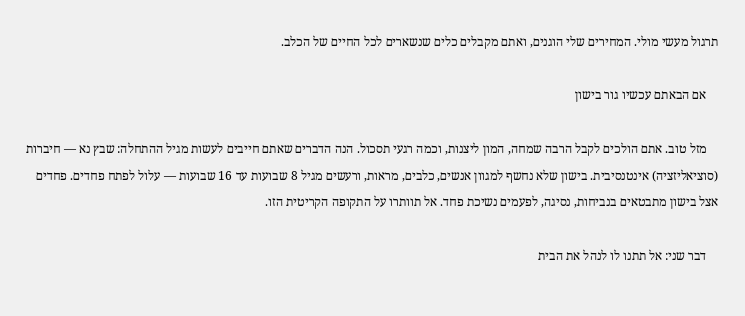תרגול מעשי מולי. המחירים שלי הוגנים, ואתם מקבלים כלים שנשארים לכל החיים של הכלב.

    אם הבאתם עכשיו גור בישון

    מזל טוב. אתם הולכים לקבל הרבה שמחה, המון ליצנות, וכמה רגעי תסכול. הנה הדברים שאתם חייבים לעשות מגיל ההתחלה: שבץ נא — חיברות (סוציאליזציה) אינטנסיבית. בישון שלא נחשף למגוון אנשים, כלבים, מראות, ורעשים מגיל 8 שבועות עד 16 שבועות — עלול לפתח פחדים. פחדים אצל בישון מתבטאים בנביחות, נסיגה, לפעמים נשיכת פחד. אל תוותרו על התקופה הקריטית הזו.

    דבר שני: אל תתנו לו לנהל את הבית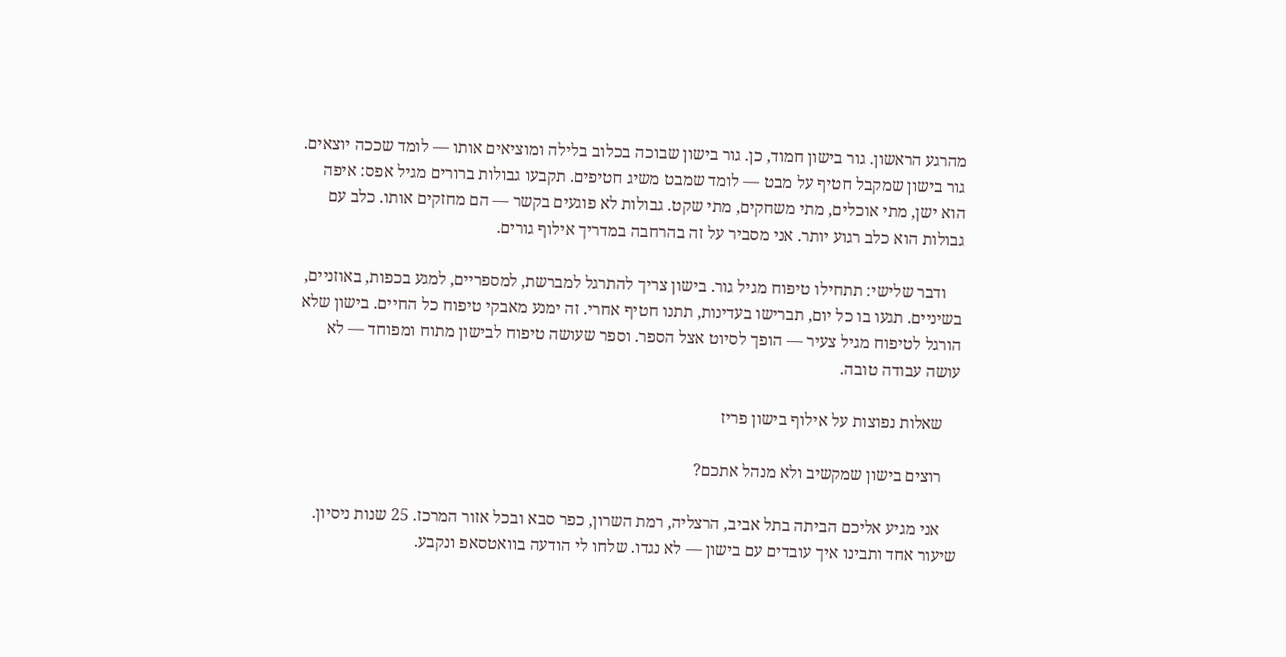מהרגע הראשון. גור בישון חמוד, כן. גור בישון שבוכה בכלוב בלילה ומוציאים אותו — לומד שככה יוצאים. גור בישון שמקבל חטיף על מבט — לומד שמבט משיג חטיפים. תקבעו גבולות ברורים מגיל אפס: איפה הוא ישן, מתי אוכלים, מתי משחקים, מתי שקט. גבולות לא פוגעים בקשר — הם מחזקים אותו. כלב עם גבולות הוא כלב רגוע יותר. אני מסביר על זה בהרחבה במדריך אילוף גורים.

    ודבר שלישי: תתחילו טיפוח מגיל גור. בישון צריך להתרגל למברשת, למספריים, למגע בכפות, באוזניים, בשיניים. תגעו בו כל יום, תברישו בעדינות, תתנו חטיף אחרי. זה ימנע מאבקי טיפוח כל החיים. בישון שלא הורגל לטיפוח מגיל צעיר — הופך לסיוט אצל הספר. וספר שעושה טיפוח לבישון מתוח ומפוחד — לא עושה עבודה טובה.

    שאלות נפוצות על אילוף בישון פריז

    רוצים בישון שמקשיב ולא מנהל אתכם?

    אני מגיע אליכם הביתה בתל אביב, הרצליה, רמת השרון, כפר סבא ובכל אזור המרכז. 25 שנות ניסיון. שיעור אחד ותבינו איך עובדים עם בישון — לא נגדו. שלחו לי הודעה בוואטסאפ ונקבע.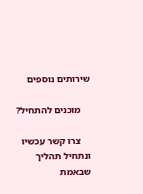שירותים נוספים

    מוכנים להתחיל?

    צרו קשר עכשיו ונתחיל תהליך שבאמת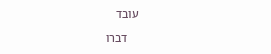עובד

    דברו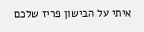איתי על הבישון פריז שלכם